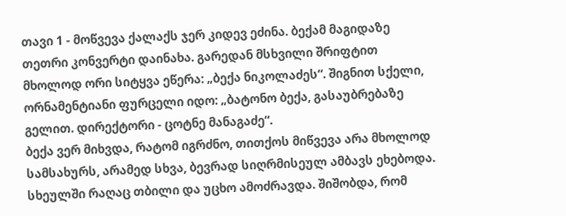თავი 1 - მოწვევა ქალაქს ჯერ კიდევ ეძინა. ბექამ მაგიდაზე თეთრი კონვერტი დაინახა. გარედან მსხვილი შრიფტით მხოლოდ ორი სიტყვა ეწერა: „ბექა ნიკოლაძეს“. შიგნით სქელი, ორნამენტიანი ფურცელი იდო: „ბატონო ბექა, გასაუბრებაზე გელით. დირექტორი - ცოტნე მანაგაძე“.
ბექა ვერ მიხვდა, რატომ იგრძნო, თითქოს მიწვევა არა მხოლოდ სამსახურს, არამედ სხვა, ბევრად სიღრმისეულ ამბავს ეხებოდა. სხეულში რაღაც თბილი და უცხო ამოძრავდა. შიშობდა, რომ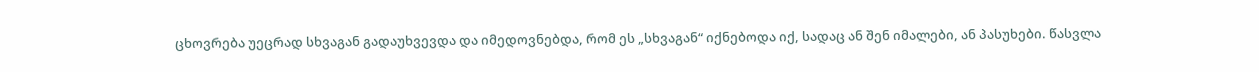ცხოვრება უეცრად სხვაგან გადაუხვევდა და იმედოვნებდა, რომ ეს „სხვაგან“ იქნებოდა იქ, სადაც ან შენ იმალები, ან პასუხები. წასვლა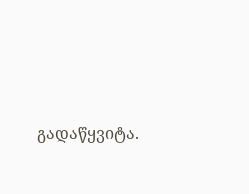გადაწყვიტა.